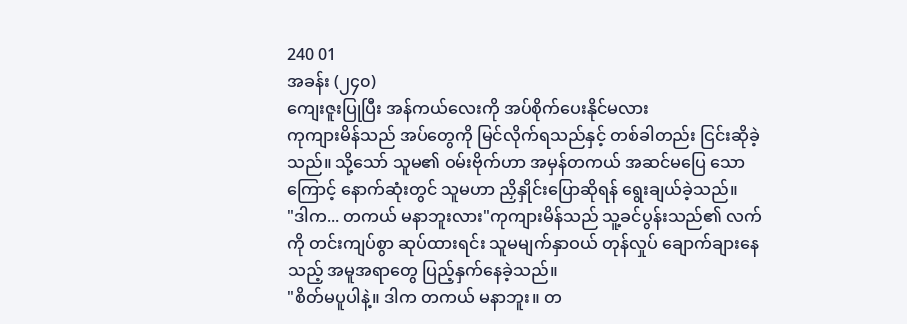240 01
အခန်း (၂၄၀)
ကျေးဇူးပြုပြီး အန်ကယ်လေးကို အပ်စိုက်ပေးနိုင်မလား
ကုကျားမိန်သည် အပ်တွေကို မြင်လိုက်ရသည်နှင့် တစ်ခါတည်း ငြင်းဆိုခဲ့သည်။ သို့သော် သူမ၏ ဝမ်းဗိုက်ဟာ အမှန်တကယ် အဆင်မပြေ သောကြောင့် နောက်ဆုံးတွင် သူမဟာ ညှိနှိုင်းပြောဆိုရန် ရွေးချယ်ခဲ့သည်။
"ဒါက... တကယ် မနာဘူးလား"ကုကျားမိန်သည် သူ့ခင်ပွန်းသည်၏ လက်ကို တင်းကျပ်စွာ ဆုပ်ထားရင်း သူမမျက်နှာဝယ် တုန်လှုပ် ချောက်ချားနေသည့် အမူအရာတွေ ပြည့်နှက်နေခဲ့သည်။
"စိတ်မပူပါနဲ့။ ဒါက တကယ် မနာဘူး။ တ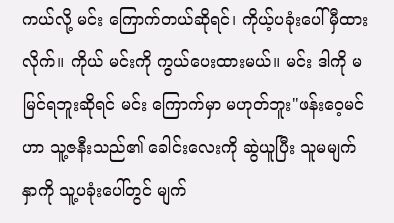ကယ်လို့ မင်း ကြောက်တယ်ဆိုရင်၊ ကိုယ့်ပခုံးပေါ် မှီထားလိုက်။ ကိုယ် မင်းကို ကွယ်ပေးထားမယ်။ မင်း ဒါကို မမြင်ရဘူးဆိုရင် မင်း ကြောက်မှာ မဟုတ်ဘူး"ဖန်းဝေ့မင်ဟာ သူ့ဇနီးသည်၏ ခေါင်းလေးကို ဆွဲယူပြီး သူမမျက်နှာကို သူ့ပခုံးပေါ်တွင် မျက်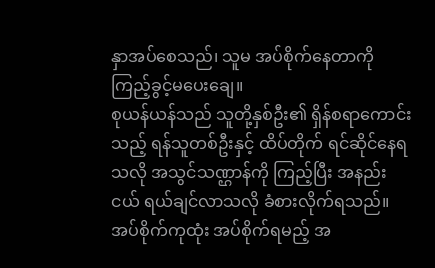နှာအပ်စေသည်၊ သူမ အပ်စိုက်နေတာကို ကြည့်ခွင့်မပေးချေ။
စုယန်ယန်သည် သူတို့နှစ်ဦး၏ ရှိန်စရာကောင်းသည့် ရန်သူတစ်ဦးနှင့် ထိပ်တိုက် ရင်ဆိုင်နေရသလို အသွင်သဏ္ဌာန်ကို ကြည့်ပြီး အနည်းငယ် ရယ်ချင်လာသလို ခံစားလိုက်ရသည်။
အပ်စိုက်ကုထုံး အပ်စိုက်ရမည့် အ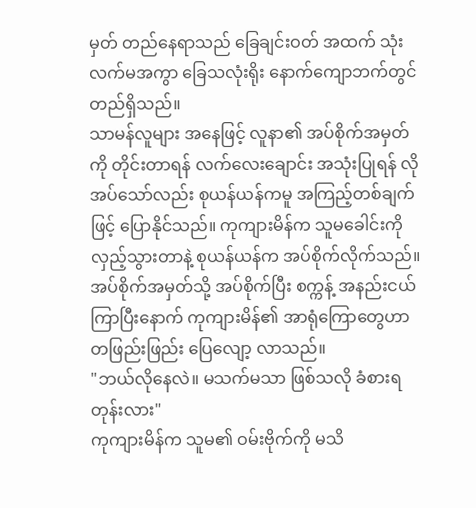မှတ် တည်နေရာသည် ခြေချင်းဝတ် အထက် သုံးလက်မအကွာ ခြေသလုံးရိုး နောက်ကျောဘက်တွင် တည်ရှိသည်။
သာမန်လူများ အနေဖြင့် လူနာ၏ အပ်စိုက်အမှတ်ကို တိုင်းတာရန် လက်လေးချောင်း အသုံးပြုရန် လိုအပ်သော်လည်း စုယန်ယန်ကမူ အကြည့်တစ်ချက်ဖြင့် ပြောနိုင်သည်။ ကုကျားမိန်က သူမခေါင်းကို လှည့်သွားတာနဲ့ စုယန်ယန်က အပ်စိုက်လိုက်သည်။
အပ်စိုက်အမှတ်သို့ အပ်စိုက်ပြီး စက္ကန့် အနည်းငယ် ကြာပြီးနောက် ကုကျားမိန်၏ အာရုံကြောတွေဟာ တဖြည်းဖြည်း ပြေလျော့ လာသည်။
"ဘယ်လိုနေလဲ။ မသက်မသာ ဖြစ်သလို ခံစားရတုန်းလား"
ကုကျားမိန်က သူမ၏ ဝမ်းဗိုက်ကို မသိ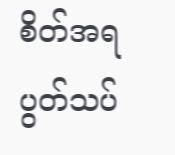စိတ်အရ ပွတ်သပ်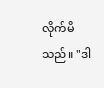လိုက်မိသည်။ "ဒါ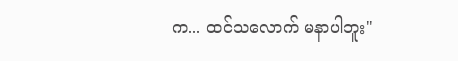က... ထင်သလောက် မနာပါဘူး"